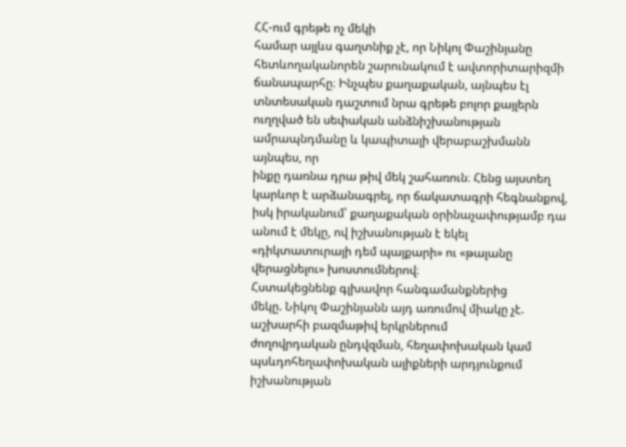ՀՀ-ում գրեթե ոչ մեկի
համար այլևս գաղտնիք չէ, որ Նիկոլ Փաշինյանը հետևողականորեն շարունակում է ավտորիտարիզմի
ճանապարհը։ Ինչպես քաղաքական, այնպես էլ տնտեսական դաշտում նրա գրեթե բոլոր քայլերն
ուղղված են սեփական անձնիշխանության ամրապնդմանը և կապիտալի վերաբաշխմանն այնպես, որ
ինքը դառնա դրա թիվ մեկ շահառուն։ Հենց այստեղ կարևոր է արձանագրել, որ ճակատագրի հեգնանքով,
իսկ իրականում՝ քաղաքական օրինաչափությամբ դա անում է մեկը, ով իշխանության է եկել
«դիկտատուրայի դեմ պայքարի» ու «թալանը վերացնելու» խոստումներով։
Հստակեցնենք գլխավոր հանգամանքներից
մեկը. Նիկոլ Փաշինյանն այդ առումով միակը չէ. աշխարհի բազմաթիվ երկրներում
ժողովրդական ընդվզման, հեղափոխական կամ պսևդոհեղափոխական ալիքների արդյունքում իշխանության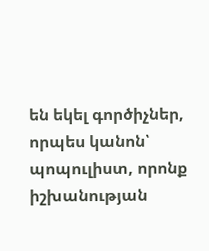են եկել գործիչներ, որպես կանոն՝ պոպուլիստ, որոնք իշխանության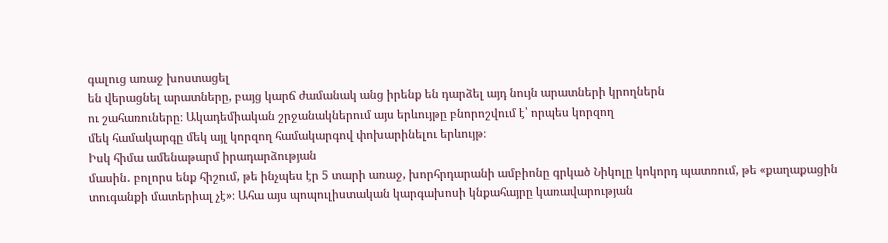գալուց առաջ խոստացել
են վերացնել արատները, բայց կարճ ժամանակ անց իրենք են դարձել այդ նույն արատների կրողներն
ու շահառուները։ Ակադեմիական շրջանակներում այս երևույթը բնորոշվում է՝ որպես կորզող
մեկ համակարգը մեկ այլ կորզող համակարգով փոխարինելու երևույթ։
Իսկ հիմա ամենաթարմ իրադարձության
մասին․ բոլորս ենք հիշում, թե ինչպես էր 5 տարի առաջ, խորհրդարանի ամբիոնը գրկած Նիկոլը կոկորդ պատռում, թե «քաղաքացին
տուգանքի մատերիալ չէ»։ Ահա այս պոպուլիստական կարգախոսի կնքահայրը կառավարության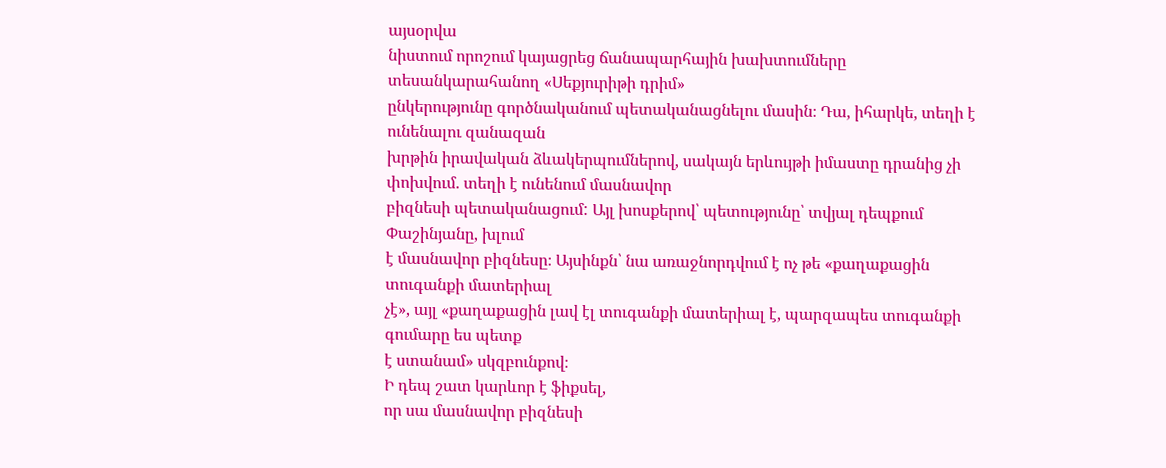այսօրվա
նիստում որոշում կայացրեց ճանապարհային խախտումները տեսանկարահանող «Սեքյուրիթի դրիմ»
ընկերությունը գործնականում պետականացնելու մասին։ Դա, իհարկե, տեղի է ունենալու զանազան
խրթին իրավական ձևակերպումներով, սակայն երևույթի իմաստը դրանից չի փոխվում. տեղի է ունենում մասնավոր
բիզնեսի պետականացում: Այլ խոսքերով՝ պետությունը՝ տվյալ դեպքում Փաշինյանը, խլում
է մասնավոր բիզնեսը։ Այսինքն՝ նա առաջնորդվում է ոչ թե «քաղաքացին տուգանքի մատերիալ
չէ», այլ «քաղաքացին լավ էլ տուգանքի մատերիալ է, պարզապես տուգանքի գումարը ես պետք
է ստանամ» սկզբունքով։
Ի դեպ շատ կարևոր է ֆիքսել,
որ սա մասնավոր բիզնեսի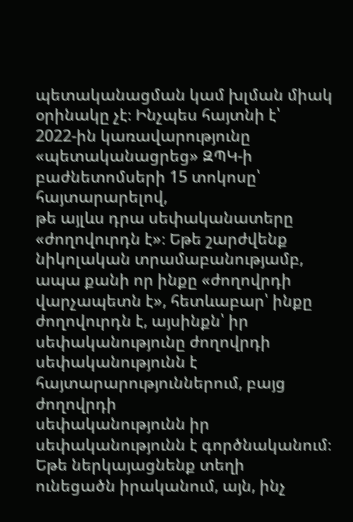պետականացման կամ խլման միակ օրինակը չէ։ Ինչպես հայտնի է՝
2022-ին կառավարությունը «պետականացրեց» ԶՊԿ-ի բաժնետոմսերի 15 տոկոսը՝ հայտարարելով,
թե այլևս դրա սեփականատերը «ժողովուրդն է»։ Եթե շարժվենք նիկոլական տրամաբանությամբ,
ապա քանի որ ինքը «ժողովրդի վարչապետն է», հետևաբար՝ ինքը ժողովուրդն է, այսինքն՝ իր
սեփականությունը ժողովրդի սեփականությունն է հայտարարություններում, բայց ժողովրդի
սեփականությունն իր սեփականությունն է գործնականում։
Եթե ներկայացնենք տեղի
ունեցածն իրականում, այն, ինչ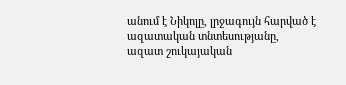անում է Նիկոլը, լրջագույն հարված է ազատական տնտեսությանը,
ազատ շուկայական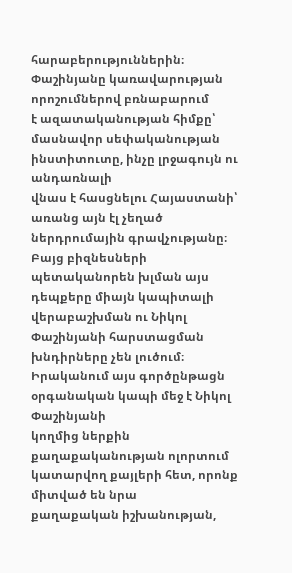հարաբերություններին։ Փաշինյանը կառավարության որոշումներով բռնաբարում
է ազատականության հիմքը՝ մասնավոր սեփականության ինստիտուտը, ինչը լրջագույն ու անդառնալի
վնաս է հասցնելու Հայաստանի՝ առանց այն էլ չեղած ներդրումային գրավչությանը։ Բայց բիզնեսների
պետականորեն խլման այս դեպքերը միայն կապիտալի վերաբաշխման ու Նիկոլ Փաշինյանի հարստացման
խնդիրները չեն լուծում։ Իրականում այս գործընթացն օրգանական կապի մեջ է Նիկոլ Փաշինյանի
կողմից ներքին քաղաքականության ոլորտում կատարվող քայլերի հետ, որոնք միտված են նրա
քաղաքական իշխանության,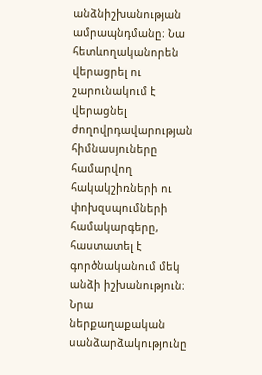անձնիշխանության ամրապնդմանը։ Նա հետևողականորեն վերացրել ու
շարունակում է վերացնել ժողովրդավարության հիմնասյուները համարվող հակակշիռների ու
փոխզսպումների համակարգերը, հաստատել է գործնականում մեկ անձի իշխանություն։ Նրա ներքաղաքական
սանձարձակությունը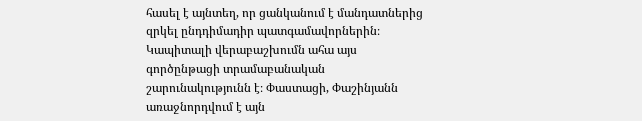հասել է այնտեղ, որ ցանկանում է մանդատներից զրկել ընդդիմադիր պատգամավորներին։
Կապիտալի վերաբաշխումն ահա այս գործընթացի տրամաբանական շարունակությունն է։ Փաստացի, Փաշինյանն առաջնորդվում է այն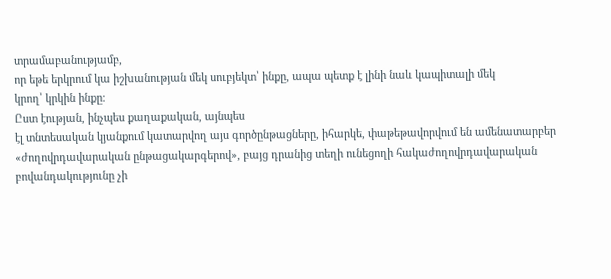տրամաբանությամբ,
որ եթե երկրում կա իշխանության մեկ սուբյեկտ՝ ինքը, ապա պետք է լինի նաև կապիտալի մեկ
կրող՝ կրկին ինքը։
Ըստ էության, ինչպես քաղաքական, այնպես
էլ տնտեսական կյանքում կատարվող այս գործընթացները, իհարկե, փաթեթավորվում են ամենատարբեր
«ժողովրդավարական ընթացակարգերով», բայց դրանից տեղի ունեցողի հակաժողովրդավարական
բովանդակությունը չի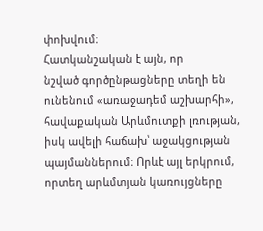փոխվում։
Հատկանշական է այն, որ
նշված գործընթացները տեղի են ունենում «առաջադեմ աշխարհի», հավաքական Արևմուտքի լռության,
իսկ ավելի հաճախ՝ աջակցության պայմաններում։ Որևէ այլ երկրում, որտեղ արևմտյան կառույցները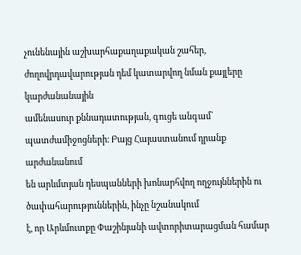չունենային աշխարհաքաղաքական շահեր, ժողովրդավարության դեմ կատարվող նման քայլերը կարժանանային
ամենասուր քննադատության, գուցե անգամ՝ պատժամիջոցների։ Բայց Հայաստանում դրանք արժանանում
են արևմտյան դեսպանների խոնարհվող ողջույններին ու ծափահարություններին, ինչը նշանակում
է, որ Արևմուտքը Փաշինյանի ավտորիտարացման համար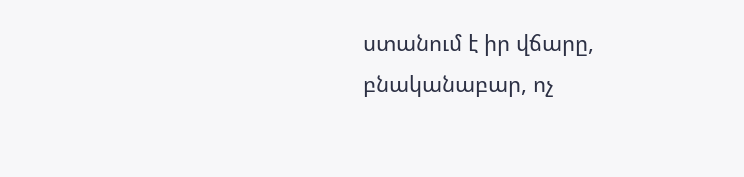ստանում է իր վճարը, բնականաբար, ոչ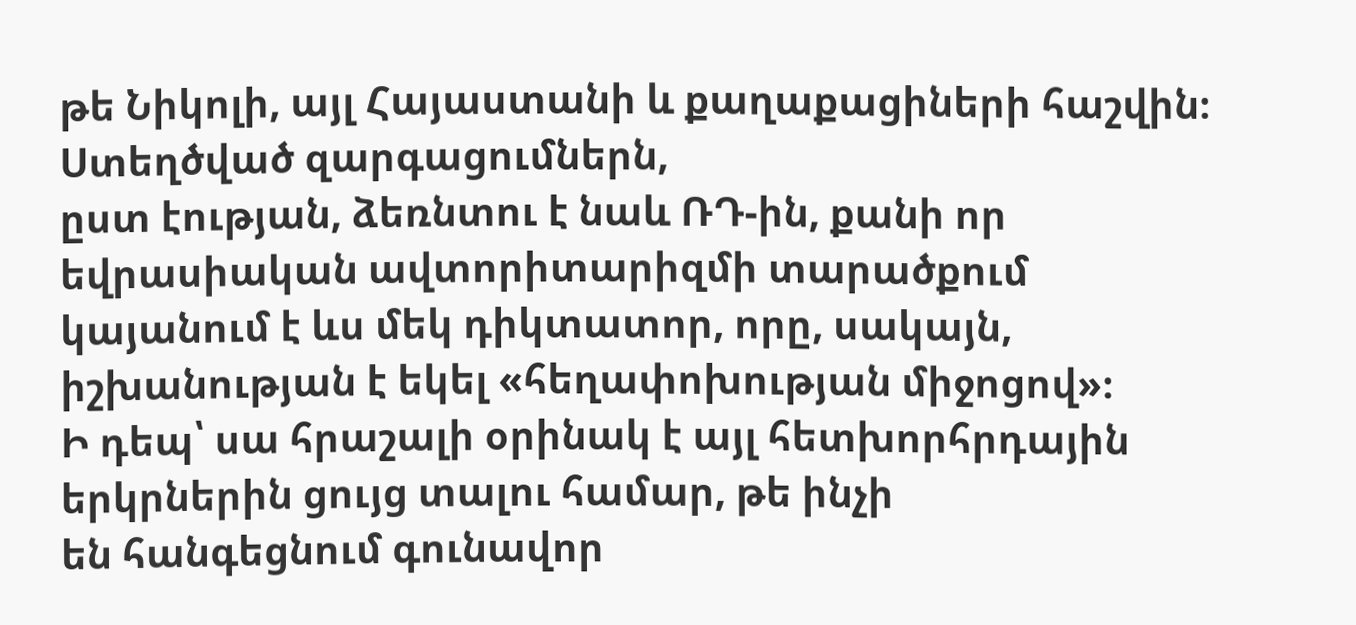թե Նիկոլի, այլ Հայաստանի և քաղաքացիների հաշվին։
Ստեղծված զարգացումներն,
ըստ էության, ձեռնտու է նաև ՌԴ-ին, քանի որ եվրասիական ավտորիտարիզմի տարածքում
կայանում է ևս մեկ դիկտատոր, որը, սակայն, իշխանության է եկել «հեղափոխության միջոցով»։
Ի դեպ՝ սա հրաշալի օրինակ է այլ հետխորհրդային երկրներին ցույց տալու համար, թե ինչի
են հանգեցնում գունավոր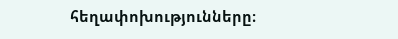հեղափոխությունները։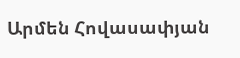Արմեն Հովասափյան